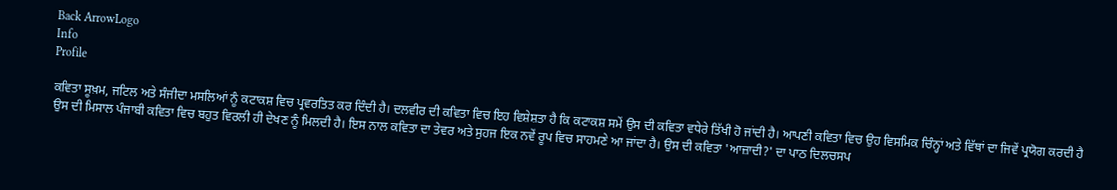Back ArrowLogo
Info
Profile

ਕਵਿਤਾ ਸੂਖ਼ਮ, ਜਟਿਲ ਅਤੇ ਸੰਜੀਦਾ ਮਸਲਿਆਂ ਨੂੰ ਕਟਾਕਸ਼ ਵਿਚ ਪ੍ਰਵਰਤਿਤ ਕਰ ਦਿੰਦੀ ਹੈ। ਦਲਵੀਰ ਦੀ ਕਵਿਤਾ ਵਿਚ ਇਹ ਵਿਸ਼ੇਸ਼ਤਾ ਹੈ ਕਿ ਕਟਾਕਸ਼ ਸਮੇਂ ਉਸ ਦੀ ਕਵਿਤਾ ਵਧੇਰੇ ਤਿੱਖੀ ਹੋ ਜਾਂਦੀ ਹੈ। ਆਪਣੀ ਕਵਿਤਾ ਵਿਚ ਉਹ ਵਿਸਮਿਕ ਚਿੰਨ੍ਹਾਂ ਅਤੇ ਵਿੱਥਾਂ ਦਾ ਜਿਵੇਂ ਪ੍ਰਯੋਗ ਕਰਦੀ ਹੈ ਉਸ ਦੀ ਮਿਸਾਲ ਪੰਜਾਬੀ ਕਵਿਤਾ ਵਿਚ ਬਹੁਤ ਵਿਰਲੀ ਹੀ ਦੇਖਣ ਨੂੰ ਮਿਲਦੀ ਹੈ। ਇਸ ਨਾਲ ਕਵਿਤਾ ਦਾ ਤੇਵਰ ਅਤੇ ਸੁਹਜ ਇਕ ਨਵੇਂ ਰੂਪ ਵਿਚ ਸਾਹਮਣੇ ਆ ਜਾਂਦਾ ਹੈ। ਉਸ ਦੀ ਕਵਿਤਾ 'ਆਜ਼ਾਦੀ?' ਦਾ ਪਾਠ ਦਿਲਚਸਪ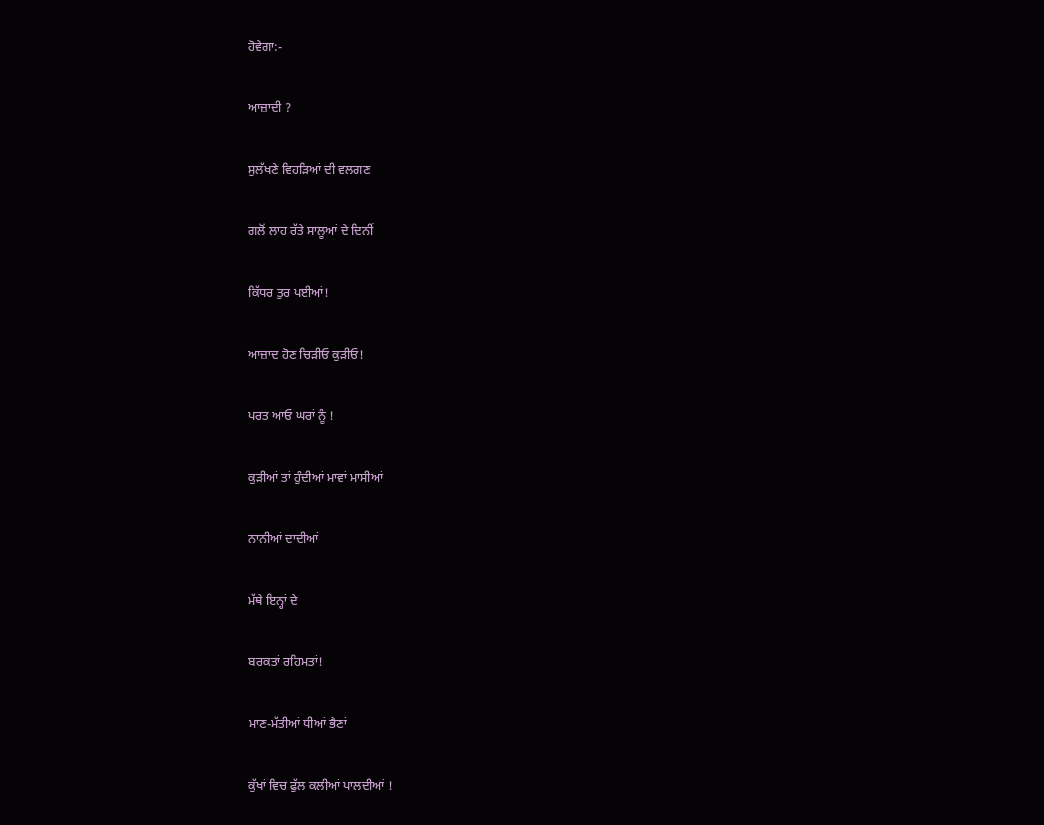ਹੋਵੇਗਾ:-

ਆਜ਼ਾਦੀ ?

ਸੁਲੱਖਣੇ ਵਿਹੜਿਆਂ ਦੀ ਵਲਗਣ

ਗਲੋਂ ਲਾਹ ਰੱਤੇ ਸਾਲੂਆਂ ਦੇ ਦਿਨੀਂ

ਕਿੱਧਰ ਤੁਰ ਪਈਆਂ!

ਆਜ਼ਾਦ ਹੋਣ ਚਿੜੀਓ ਕੁੜੀਓ!

ਪਰਤ ਆਓ ਘਰਾਂ ਨੂੰ !

ਕੁੜੀਆਂ ਤਾਂ ਹੁੰਦੀਆਂ ਮਾਵਾਂ ਮਾਸੀਆਂ

ਨਾਨੀਆਂ ਦਾਦੀਆਂ

ਮੱਥੇ ਇਨ੍ਹਾਂ ਦੇ

ਬਰਕਤਾਂ ਰਹਿਮਤਾਂ!

ਮਾਣ-ਮੱਤੀਆਂ ਧੀਆਂ ਭੈਣਾਂ

ਕੁੱਖਾਂ ਵਿਚ ਫੁੱਲ ਕਲੀਆਂ ਪਾਲਦੀਆਂ !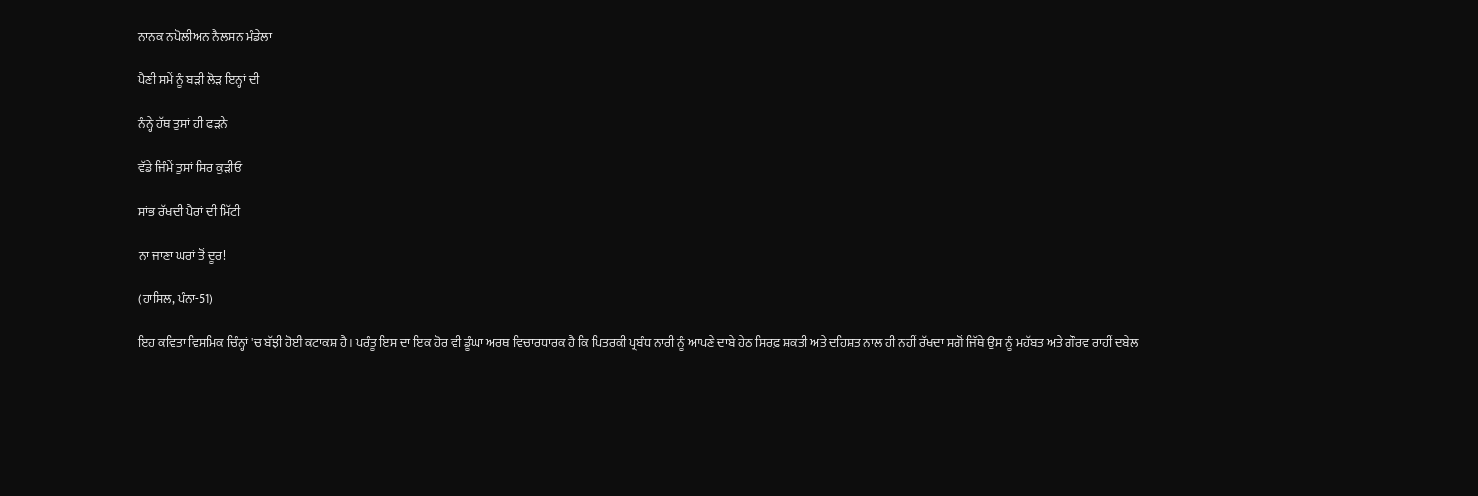ਨਾਨਕ ਨਪੋਲੀਅਨ ਨੈਲਸਨ ਮੰਡੇਲਾ

ਪੈਣੀ ਸਮੇਂ ਨੂੰ ਬੜੀ ਲੋੜ ਇਨ੍ਹਾਂ ਦੀ

ਨੰਨ੍ਹੇ ਹੱਥ ਤੁਸਾਂ ਹੀ ਫੜਨੇ

ਵੱਡੇ ਜਿੰਮੇਂ ਤੁਸਾਂ ਸਿਰ ਕੁੜੀਓ

ਸਾਂਭ ਰੱਖਦੀ ਪੈਰਾਂ ਦੀ ਮਿੱਟੀ

ਨਾ ਜਾਣਾ ਘਰਾਂ ਤੋਂ ਦੂਰ!

(ਹਾਸਿਲ, ਪੰਨਾ-51)

ਇਹ ਕਵਿਤਾ ਵਿਸਮਿਕ ਚਿੰਨ੍ਹਾਂ 'ਚ ਬੱਝੀ ਹੋਈ ਕਟਾਕਸ਼ ਹੈ। ਪਰੰਤੂ ਇਸ ਦਾ ਇਕ ਹੋਰ ਵੀ ਡੂੰਘਾ ਅਰਥ ਵਿਚਾਰਧਾਰਕ ਹੈ ਕਿ ਪਿਤਰਕੀ ਪ੍ਰਬੰਧ ਨਾਰੀ ਨੂੰ ਆਪਣੇ ਦਾਬੇ ਹੇਠ ਸਿਰਫ਼ ਸ਼ਕਤੀ ਅਤੇ ਦਹਿਸ਼ਤ ਨਾਲ ਹੀ ਨਹੀਂ ਰੱਖਦਾ ਸਗੋਂ ਜਿੱਥੇ ਉਸ ਨੂੰ ਮਹੱਬਤ ਅਤੇ ਗੌਰਵ ਰਾਹੀਂ ਦਬੇਲ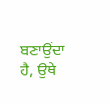ਬਣਾਉਂਦਾ ਹੈ, ਉਥੇ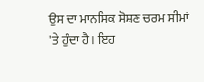ਉਸ ਦਾ ਮਾਨਸਿਕ ਸੋਸ਼ਣ ਚਰਮ ਸੀਮਾਂ 'ਤੇ ਹੁੰਦਾ ਹੈ। ਇਹ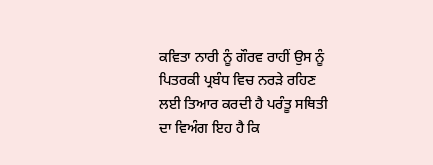ਕਵਿਤਾ ਨਾਰੀ ਨੂੰ ਗੌਰਵ ਰਾਹੀਂ ਉਸ ਨੂੰ ਪਿਤਰਕੀ ਪ੍ਰਬੰਧ ਵਿਚ ਨਰੜੇ ਰਹਿਣ ਲਈ ਤਿਆਰ ਕਰਦੀ ਹੈ ਪਰੰਤੂ ਸਥਿਤੀ ਦਾ ਵਿਅੰਗ ਇਹ ਹੈ ਕਿ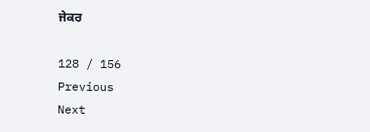ਜੇਕਰ

128 / 156
Previous
Next